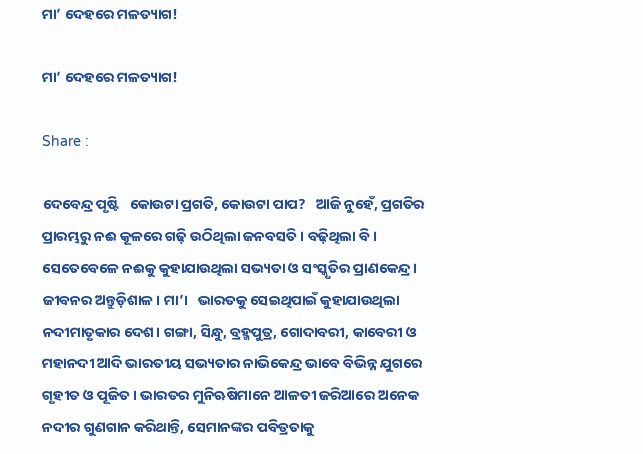ମା’ ଦେହରେ ମଳତ୍ୟାଗ!

ମା’ ଦେହରେ ମଳତ୍ୟାଗ!

Share :

ଦେବେନ୍ଦ୍ର ପୃଷ୍ଟି   କୋଉଟା ପ୍ରଗତି, କୋଉଟା ପାପ?   ଆଜି ନୁହେଁ, ପ୍ରଗତିର ପ୍ରାରମ୍ଭରୁ ନଈ କୂଳରେ ଗଢ଼ି ଉଠିଥିଲା ଜନବସତି। ବଢ଼ିଥିଲା ବି।   ସେତେବେଳେ ନଈକୁ କୁହାଯାଉଥିଲା ସଭ୍ୟତା ଓ ସଂସ୍କୃତିର ପ୍ରାଣକେନ୍ଦ୍ର। ଜୀବନର ଅନ୍ତୁଡ଼ିଶାଳ। ମା’।   ଭାରତକୁ ସେଇଥିପାଇଁ କୁହାଯାଉଥିଲା ନଦୀମାତୃକାର ଦେଶ। ଗଙ୍ଗା, ସିନ୍ଧୁ, ବ୍ରହ୍ମପୁତ୍ର, ଗୋଦାବରୀ, କାବେରୀ ଓ ମହାନଦୀ ଆଦି ଭାରତୀୟ ସଭ୍ୟତାର ନାଭିକେନ୍ଦ୍ର ଭାବେ ବିଭିନ୍ନ ଯୁଗରେ ଗୃହୀତ ଓ ପୂଜିତ। ଭାରତର ମୁନିଋଷିମାନେ ଆଳତୀ ଜରିଆରେ ଅନେକ ନଦୀର ଗୁଣଗାନ କରିଥାନ୍ତି, ସେମାନଙ୍କର ପବିତ୍ରତାକୁ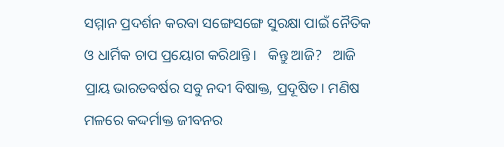ସମ୍ମାନ ପ୍ରଦର୍ଶନ କରବା ସଙ୍ଗେସଙ୍ଗେ ସୁରକ୍ଷା ପାଇଁ ନୈତିକ ଓ ଧାର୍ମିକ ଚାପ ପ୍ରୟୋଗ କରିଥାନ୍ତି।   କିନ୍ତୁ ଆଜି?   ଆଜି ପ୍ରାୟ ଭାରତବର୍ଷର ସବୁ ନଦୀ ବିଷାକ୍ତ, ପ୍ରଦୂଷିତ। ମଣିଷ ମଳରେ କଦ୍ଦର୍ମାକ୍ତ ଜୀବନର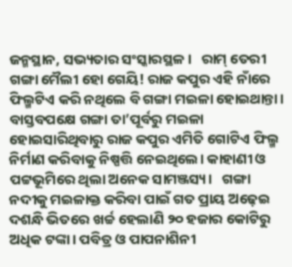ଜନ୍ମସ୍ଥାନ, ସଭ୍ୟତାର ସଂସ୍କାରସ୍ଥଳ।   ରାମ୍ ତେରୀ ଗଙ୍ଗା ମୈଲୀ ହୋ ଗେୟି! ରାଜ କପୁର ଏହି ନାଁରେ ଫିଲ୍ମଟିଏ କରି ନଥିଲେ ବି ଗଙ୍ଗା ମଇଳା ହୋଇଥାନ୍ତା। ବାସ୍ତବପକ୍ଷେ ଗଙ୍ଗା ତା’ପୂର୍ବରୁ ମଇଳା ହୋଇସାରିଥିବାରୁ ରାଜ କପୁର ଏମିତି ଗୋଟିଏ ଫିଲ୍ମ ନିର୍ମାଣ କରିବାକୁ ନିଷ୍ପତ୍ତି ନେଇଥିଲେ। କାହାଣୀ ଓ ପଟ୍ଟଭୂମିରେ ଥିଲା ଅନେକ ସାମଞ୍ଜସ୍ୟ।   ଗଙ୍ଗା ନଦୀକୁ ମଇଳାକ୍ତ କରିବା ପାଇଁ ଗତ ପ୍ରାୟ ଅଢ଼େଇ ଦଶନ୍ଧି ଭିତରେ ଖର୍ଚ୍ଚ ହେଲାଣି ୨୦ ହଜାର କୋଟିରୁ ଅଧିକ ଟଙ୍କା। ପବିତ୍ର ଓ ପାପନାଶିନୀ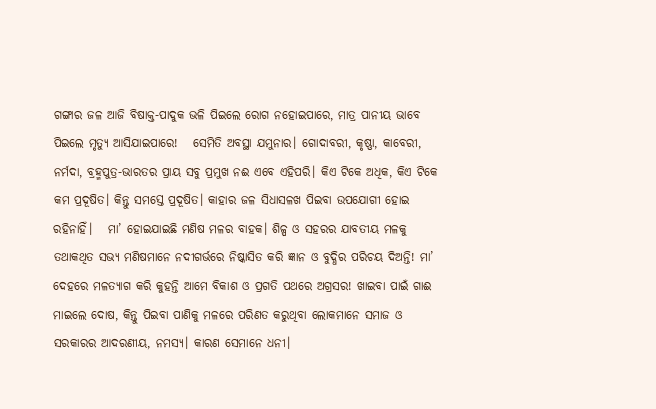ଗଙ୍ଗାର ଜଳ ଆଜି ବିଷାକ୍ତ-ପାଦୁକ ଭଳି ପିଇଲେ ରୋଗ ନହୋଇପାରେ, ମାତ୍ର ପାନୀୟ ଭାବେ ପିଇଲେ ମୃତ୍ୟୁ ଆସିଯାଇପାରେ!   ସେମିତି ଅବସ୍ଥା ଯମୁନାର। ଗୋଦାବରୀ, କୃଷ୍ଣା, କାବେରୀ, ନର୍ମଦା, ବ୍ରହ୍ମପୁତ୍ର-ଭାରତର ପ୍ରାୟ ସବୁ ପ୍ରମୁଖ ନଈ ଏବେ ଏହିପରି। କିଏ ଟିକେ ଅଧିକ, କିଏ ଟିକେ କମ ପ୍ରଦୂଷିତ। କିନ୍ତୁ ସମସ୍ତେ ପ୍ରଦୂଷିତ। କାହାର ଜଳ ସିଧାସଳଖ ପିଇବା ଉପଯୋଗୀ ହୋଇ ରହିନାହିଁ।   ମା’ ହୋଇଯାଇଛି ମଣିଷ ମଳର ବାହକ। ଶିଳ୍ପ ଓ ସହରର ଯାବତୀୟ ମଳକୁ ତଥାକଥିତ ସଭ୍ୟ ମଣିଷମାନେ ନଦୀଗର୍ଭରେ ନିଷ୍କାସିତ କରି ଜ୍ଞାନ ଓ ବୁଦ୍ଧିର ପରିଚୟ ଦିଅନ୍ତି! ମା’ ଦେହରେ ମଳତ୍ୟାଗ କରି କୁହନ୍ତି ଆମେ ବିକାଶ ଓ ପ୍ରଗତି ପଥରେ ଅଗ୍ରସର! ଖାଇବା ପାଇଁ ଗାଈ ମାଇଲେ ଦୋଷ, କିନ୍ତୁ ପିଇବା ପାଣିକୁ ମଳରେ ପରିଣତ କରୁଥିବା ଲୋକମାନେ ସମାଜ ଓ ସରକାରର ଆଦରଣୀୟ, ନମସ୍ୟ। କାରଣ ସେମାନେ ଧନୀ।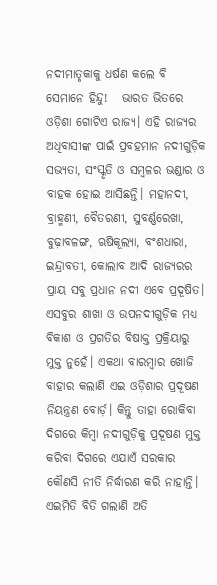ନଦୀମାତୃକାକୁ ଧର୍ଷଣ କଲେ ବି ସେମାନେ ହିନ୍ଦୁ!   ଭାରତ ଭିତରେ ଓଡ଼ିଶା ଗୋଟିଏ ରାଜ୍ୟ। ଏହି ରାଜ୍ୟର ଅଧିବାସୀଙ୍କ ପାଇଁ ପ୍ରବହମାନ ନଦୀଗୁଡ଼ିକ ସଭ୍ୟତା, ସଂସ୍କୃତି ଓ ସମ୍ବଳର ଭଣ୍ଡାର ଓ ବାହକ ହୋଇ ଆସିଛନ୍ତି। ମହାନଦୀ, ବ୍ରାହ୍ମଣୀ, ବୈତରଣୀ, ସୁବର୍ଣ୍ଣରେଖା, ବୁଢ଼ାବଳଙ୍ଗ, ଋଷିକୂଲ୍ୟା, ବଂଶଧାରା, ଇନ୍ଦ୍ରାବତୀ, କୋଲାବ ଆଦି ରାଜ୍ୟରର ପ୍ରାୟ ସବୁ ପ୍ରଧାନ ନଦୀ ଏବେ ପ୍ରଦୂଷିତ। ଏସବୁର ଶାଖା ଓ ଉପନଦୀଗୁଡ଼ିକ ମଧ୍ୟ ବିକାଶ ଓ ପ୍ରଗତିର ବିଷାକ୍ତ ପ୍ରକ୍ରିୟାରୁ ମୁକ୍ତ ନୁହେଁ। ଏକଥା ବାରମ୍ବାର ଖୋଜି ବାହାର କଲାଣି ଏଇ ଓଡ଼ିଶାର ପ୍ରଦୂଷଣ ନିୟନ୍ତ୍ରଣ ବୋର୍ଡ଼। କିନ୍ତୁ ତାହା ରୋକିବା ଦିଗରେ କିମ୍ବା ନଦୀଗୁଡ଼ିକୁ ପ୍ରଦୂଷଣ ମୁକ୍ତ କରିବା ଦିଗରେ ଏଯାଏଁ ସରକାର କୌଣସି ନୀତି ନିର୍ଦ୍ଧାରଣ କରି ନାହାନ୍ତି। ଏଇମିତି ବିତି ଗଲାଣି ଅତି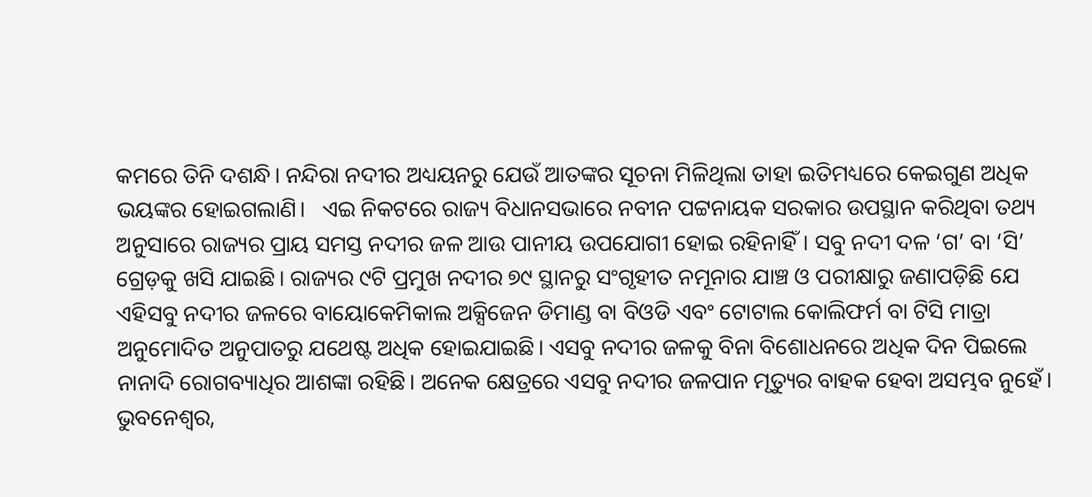କମରେ ତିନି ଦଶନ୍ଧି। ନନ୍ଦିରା ନଦୀର ଅଧ୍ୟୟନରୁ ଯେଉଁ ଆତଙ୍କର ସୂଚନା ମିଳିଥିଲା ତାହା ଇତିମଧ୍ୟରେ କେଇଗୁଣ ଅଧିକ ଭୟଙ୍କର ହୋଇଗଲାଣି।   ଏଇ ନିକଟରେ ରାଜ୍ୟ ବିଧାନସଭାରେ ନବୀନ ପଟ୍ଟନାୟକ ସରକାର ଉପସ୍ଥାନ କରିଥିବା ତଥ୍ୟ ଅନୁସାରେ ରାଜ୍ୟର ପ୍ରାୟ ସମସ୍ତ ନଦୀର ଜଳ ଆଉ ପାନୀୟ ଉପଯୋଗୀ ହୋଇ ରହିନାହିଁ। ସବୁ ନଦୀ ଦଳ ‘ଗ’ ବା ‘ସି’ ଗ୍ରେଡ଼କୁ ଖସି ଯାଇଛି। ରାଜ୍ୟର ୯ଟି ପ୍ରମୁଖ ନଦୀର ୭୯ ସ୍ଥାନରୁ ସଂଗୃହୀତ ନମୂନାର ଯାଞ୍ଚ ଓ ପରୀକ୍ଷାରୁ ଜଣାପଡ଼ିଛି ଯେ ଏହିସବୁ ନଦୀର ଜଳରେ ବାୟୋକେମିକାଲ ଅକ୍ସିଜେନ ଡିମାଣ୍ଡ ବା ବିଓଡି ଏବଂ ଟୋଟାଲ କୋଲିଫର୍ମ ବା ଟିସି ମାତ୍ରା ଅନୁମୋଦିତ ଅନୁପାତରୁ ଯଥେଷ୍ଟ ଅଧିକ ହୋଇଯାଇଛି। ଏସବୁ ନଦୀର ଜଳକୁ ବିନା ବିଶୋଧନରେ ଅଧିକ ଦିନ ପିଇଲେ ନାନାଦି ରୋଗବ୍ୟାଧିର ଆଶଙ୍କା ରହିଛି। ଅନେକ କ୍ଷେତ୍ରରେ ଏସବୁ ନଦୀର ଜଳପାନ ମୃତ୍ୟୁର ବାହକ ହେବା ଅସମ୍ଭବ ନୁହେଁ।   ଭୁବନେଶ୍ବର,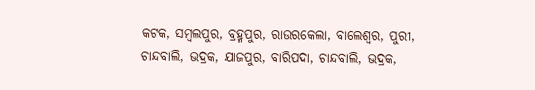କଟକ, ସମ୍ବଲପୁର, ବ୍ରହ୍ମପୁର, ରାଉରକେଲା, ବାଲେଶ୍ବର, ପୁରୀ, ଚାନ୍ଦବାଲି, ଭଦ୍ରକ, ଯାଜପୁର, ବାରିପଦା, ଚାନ୍ଦବାଲି, ଭଦ୍ରକ,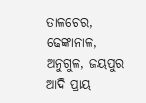ତାଳଚେର, ଢେଙ୍କାନାଳ, ଅନୁଗୁଳ, ଜୟପୁର ଆଦି ପ୍ରାୟ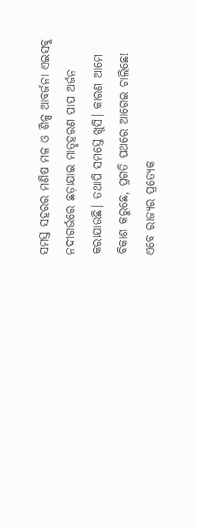ସମସ୍ତ ସହରର ମଣିଷ ମଳ ଓ ଶିଳ୍ପ ଆବର୍ଜନା ଏଇସବୁ ନଦୀଗର୍ଭରେ ଛଡ଼ାଯାଇ ମାତୃହରଣ ପାପ ଅର୍ଜନ କରାଯାଉଛି। ତଥାପି ସମସ୍ତେ ଖୁସି। କାରଣ ଆମେ ବିକାଶ କରୁଛେ, ପ୍ରଗତି ପଥରେ ଆଗେଇ ଚାଲିଛେ!   ଏବେ ରାଜ୍ୟର ପ୍ରତ୍ୟେକ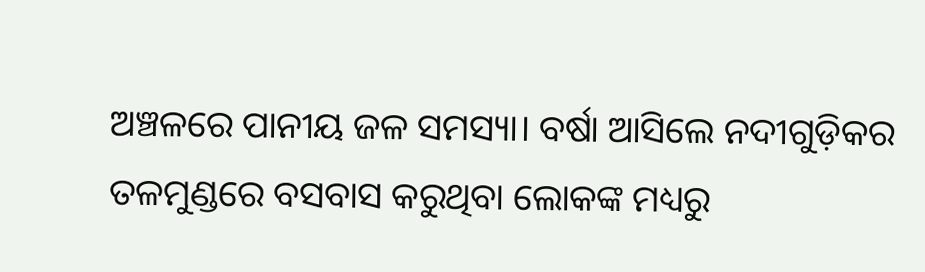ଅଞ୍ଚଳରେ ପାନୀୟ ଜଳ ସମସ୍ୟା। ବର୍ଷା ଆସିଲେ ନଦୀଗୁଡ଼ିକର ତଳମୁଣ୍ଡରେ ବସବାସ କରୁଥିବା ଲୋକଙ୍କ ମଧ୍ୟରୁ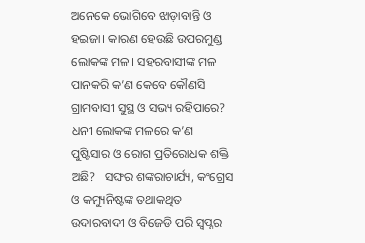ଅନେକେ ଭୋଗିବେ ଝାଡ଼ାବାନ୍ତି ଓ ହଇଜା। କାରଣ ହେଉଛି ଉପରମୁଣ୍ଡ ଲୋକଙ୍କ ମଳ। ସହରବାସୀଙ୍କ ମଳ ପାନକରି କ’ଣ କେବେ କୌଣସି ଗ୍ରାମବାସୀ ସୁସ୍ଥ ଓ ସଭ୍ୟ ରହିପାରେ? ଧନୀ ଲୋକଙ୍କ ମଳରେ କ’ଣ ପୁଷ୍ଟିସାର ଓ ରୋଗ ପ୍ରତିରୋଧକ ଶକ୍ତି ଅଛି?   ସଙ୍ଘର ଶଙ୍କରାଚାର୍ଯ୍ୟ, କଂଗ୍ରେସ ଓ କମ୍ୟୁନିଷ୍ଟଙ୍କ ତଥାକଥିତ ଉଦାରବାଦୀ ଓ ବିଜେଡି ପରି ସ୍ବପ୍ନର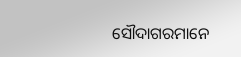ସୌଦାଗରମାନେ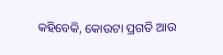କହିବେକି, କୋଉଟା ପ୍ରଗତି ଆଉ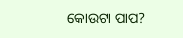କୋଉଟା ପାପ?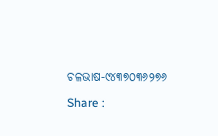ଚଳଭାଷ-୯୪୩୭୦୩୬୨୭୬

Share :